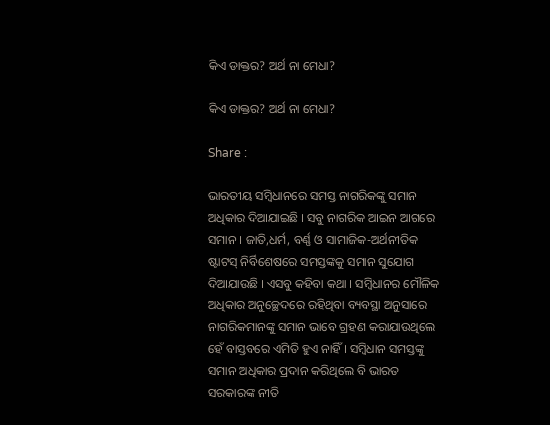କିଏ ଡାକ୍ତର? ଅର୍ଥ ନା ମେଧା?

କିଏ ଡାକ୍ତର? ଅର୍ଥ ନା ମେଧା?

Share :

ଭାରତୀୟ ସମ୍ବିଧାନରେ ସମସ୍ତ ନାଗରିକଙ୍କୁ ସମାନ ଅଧିକାର ଦିଆଯାଇଛି । ସବୁ ନାଗରିକ ଆଇନ ଆଗରେ ସମାନ । ଜାତି,ଧର୍ମ, ବର୍ଣ୍ଣ ଓ ସାମାଜିକ-ଅର୍ଥନୀତିକ ଷ୍ଟାଟସ୍‍ ନିର୍ବିଶେଷରେ ସମସ୍ତଙ୍କକୁ ସମାନ ସୁଯୋଗ ଦିଆଯାଉଛି । ଏସବୁ କହିବା କଥା । ସମ୍ବିଧାନର ମୌଳିକ ଅଧିକାର ଅନୁଚ୍ଛେଦରେ ରହିଥିବା ବ୍ୟବସ୍ଥା ଅନୁସାରେ ନାଗରିକମାନଙ୍କୁ ସମାନ ଭାବେ ଗ୍ରହଣ କରାଯାଉଥିଲେ ହେଁ ବାସ୍ତବରେ ଏମିତି ହୁଏ ନାହିଁ । ସମ୍ବିଧାନ ସମସ୍ତଙ୍କୁ ସମାନ ଅଧିକାର ପ୍ରଦାନ କରିଥିଲେ ବି ଭାରତ ସରକାରଙ୍କ ନୀତି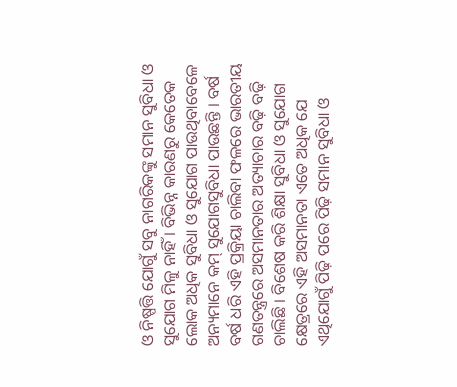ଓ ନିଷ୍ପତ୍ତି ଯୋଗୁଁ ସବୁ ନାଗରିକଙ୍କୁ ସମାନ ସୁବିଧା ଓ ସୁଯୋଗ ମିଳୁ ନାହିଁ । ବିଭିନ୍ନ କାରଣରୁ କେତେକ ଲୋକ ଅଧିକ ସୁବିଧା ଓ ସୁଯୋଗ ପାଉଥିବାବେଳେ ଅନ୍ୟମାନେ କମ୍‍ ସୁଯୋଗସୁବିଧା ପାଉଛନ୍ତି । ବର୍ଷ ବର୍ଷ ଧରି ଏହି ପ୍ରକ୍ରିୟା ଚାଲିବା ଫଳରେ ଭାରତୀୟ ଗଣତନ୍ତ୍ରରେ ଅସମାନତାର ଅତ୍ୟାଚାର ବଢ଼ି ବଢ଼ି ଚାଲିଛି । ବିଶେଷ କରି ଶିକ୍ଷା ସୁବିଧା ଓ ସୁଯୋଗ କ୍ଷେତ୍ରରେ ଏହି ଅସମାନତା ଏତେ ଅଧିକ ଯେ ଏଥିଯୋଗୁଁ ପିଢ଼ି ପରେ ପିଢ଼ି ସମାନ ସୁବିଧା ଓ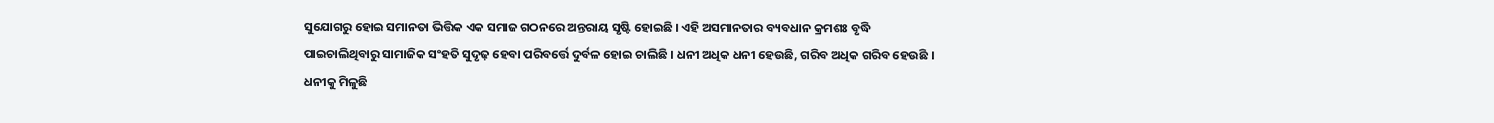ସୁଯୋଗରୁ ହୋଇ ସମାନତା ଭିତ୍ତିକ ଏକ ସମାଜ ଗଠନରେ ଅନ୍ତରାୟ ସୃଷ୍ଟି ହୋଇଛି । ଏହି ଅସମାନତାର ବ୍ୟବଧାନ କ୍ରମଶଃ ବୃଦ୍ଧି ପାଇଚାଲିଥିବାରୁ ସାମାଜିକ ସଂହତି ସୁଦୃଢ଼ ହେବା ପରିବର୍ତ୍ତେ ଦୁର୍ବଳ ହୋଇ ଚାଲିଛି । ଧନୀ ଅଧିକ ଧନୀ ହେଉଛି, ଗରିବ ଅଧିକ ଗରିବ ହେଉଛି । ଧନୀକୁ ମିଳୁଛି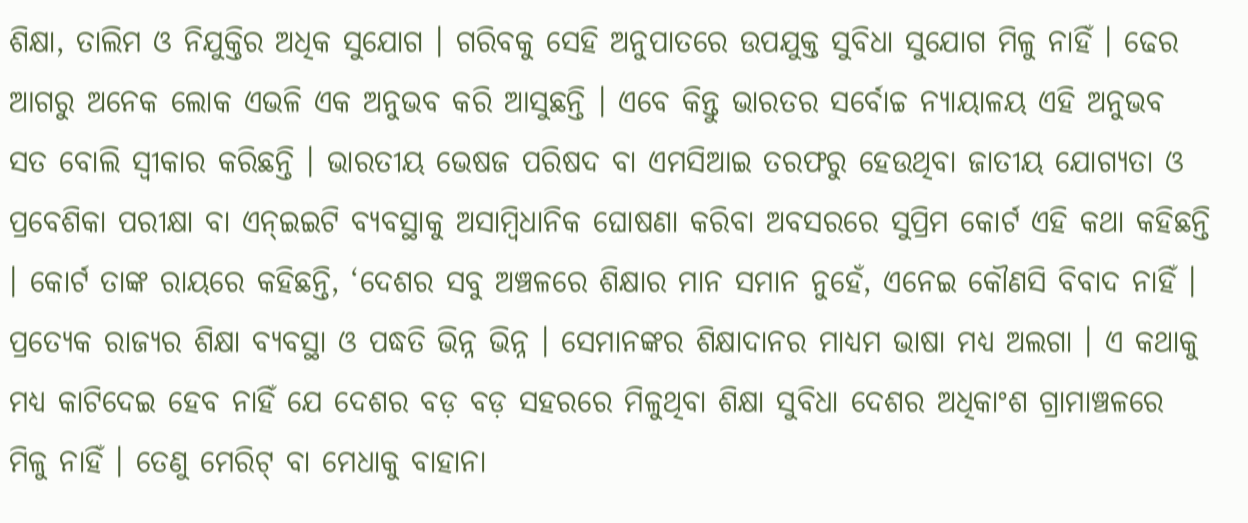ଶିକ୍ଷା, ତାଲିମ ଓ ନିଯୁକ୍ତିର ଅଧିକ ସୁଯୋଗ । ଗରିବକୁ ସେହି ଅନୁପାତରେ ଉପଯୁକ୍ତ ସୁବିଧା ସୁଯୋଗ ମିଳୁ ନାହିଁ । ଢେର ଆଗରୁ ଅନେକ ଲୋକ ଏଭଳି ଏକ ଅନୁଭବ କରି ଆସୁଛନ୍ତି । ଏବେ କିନ୍ତୁ ଭାରତର ସର୍ବୋଚ୍ଚ ନ୍ୟାୟାଳୟ ଏହି ଅନୁଭବ ସତ ବୋଲି ସ୍ୱୀକାର କରିଛନ୍ତି । ଭାରତୀୟ ଭେଷଜ ପରିଷଦ ବା ଏମସିଆଇ ତରଫରୁ ହେଉଥିବା ଜାତୀୟ ଯୋଗ୍ୟତା ଓ ପ୍ରବେଶିକା ପରୀକ୍ଷା ବା ଏନ୍‍ଇଇଟି ବ୍ୟବସ୍ଥାକୁ ଅସାମ୍ବିଧାନିକ ଘୋଷଣା କରିବା ଅବସରରେ ସୁପ୍ରିମ କୋର୍ଟ ଏହି କଥା କହିଛନ୍ତି । କୋର୍ଟ ତାଙ୍କ ରାୟରେ କହିଛନ୍ତି, ‘ଦେଶର ସବୁ ଅଞ୍ଚଳରେ ଶିକ୍ଷାର ମାନ ସମାନ ନୁହେଁ, ଏନେଇ କୌଣସି ବିବାଦ ନାହିଁ । ପ୍ରତ୍ୟେକ ରାଜ୍ୟର ଶିକ୍ଷା ବ୍ୟବସ୍ଥା ଓ ପଦ୍ଧତି ଭିନ୍ନ ଭିନ୍ନ । ସେମାନଙ୍କର ଶିକ୍ଷାଦାନର ମାଧ୍ୟମ ଭାଷା ମଧ୍ୟ ଅଲଗା । ଏ କଥାକୁ ମଧ୍ୟ କାଟିଦେଇ ହେବ ନାହିଁ ଯେ ଦେଶର ବଡ଼ ବଡ଼ ସହରରେ ମିଳୁଥିବା ଶିକ୍ଷା ସୁବିଧା ଦେଶର ଅଧିକାଂଶ ଗ୍ରାମାଞ୍ଚଳରେ ମିଳୁ ନାହିଁ । ତେଣୁ ମେରିଟ୍‍ ବା ମେଧାକୁ ବାହାନା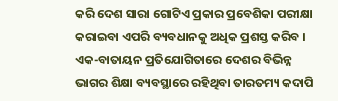କରି ଦେଶ ସାରା ଗୋଟିଏ ପ୍ରକାର ପ୍ରବେଶିକା ପରୀକ୍ଷା କରାଇବା ଏପରି ବ୍ୟବଧାନକୁ ଅଧିକ ପ୍ରଶସ୍ତ କରିବ । ଏକ-ବାତାୟନ ପ୍ରତିଯୋଗିତାରେ ଦେଶର ବିଭିନ୍ନ ଭାଗର ଶିକ୍ଷା ବ୍ୟବସ୍ଥାରେ ରହିଥିବା ତାରତମ୍ୟ କଦାପି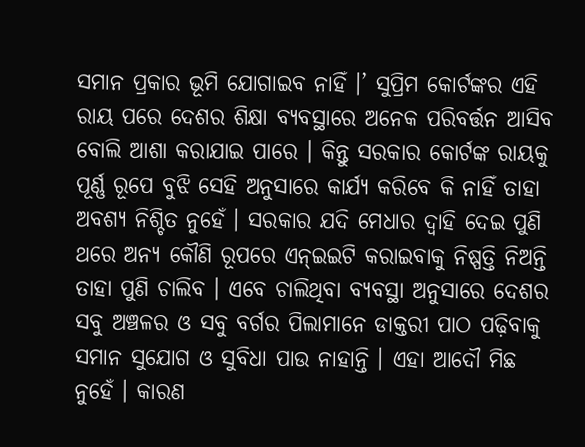ସମାନ ପ୍ରକାର ଭୂମି ଯୋଗାଇବ ନାହିଁ ।’ ସୁପ୍ରିମ କୋର୍ଟଙ୍କର ଏହି ରାୟ ପରେ ଦେଶର ଶିକ୍ଷା ବ୍ୟବସ୍ଥାରେ ଅନେକ ପରିବର୍ତ୍ତନ ଆସିବ ବୋଲି ଆଶା କରାଯାଇ ପାରେ । କିନ୍ତୁ ସରକାର କୋର୍ଟଙ୍କ ରାୟକୁ ପୂର୍ଣ୍ଣ ରୂପେ ବୁଝି ସେହି ଅନୁସାରେ କାର୍ଯ୍ୟ କରିବେ କି ନାହିଁ ତାହା ଅବଶ୍ୟ ନିଶ୍ଚିତ ନୁହେଁ । ସରକାର ଯଦି ମେଧାର ଦ୍ୱାହି ଦେଇ ପୁଣି ଥରେ ଅନ୍ୟ କୌଣି ରୂପରେ ଏନ୍‍ଇଇଟି କରାଇବାକୁ ନିଷ୍ପତ୍ତି ନିଅନ୍ତି ତାହା ପୁଣି ଚାଲିବ । ଏବେ ଚାଲିଥିବା ବ୍ୟବସ୍ଥା ଅନୁସାରେ ଦେଶର ସବୁ ଅଞ୍ଚଳର ଓ ସବୁ ବର୍ଗର ପିଲାମାନେ ଡାକ୍ତରୀ ପାଠ ପଢ଼ିବାକୁ ସମାନ ସୁଯୋଗ ଓ ସୁବିଧା ପାଉ ନାହାନ୍ତି । ଏହା ଆଦୌ ମିଛ ନୁହେଁ । କାରଣ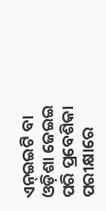ଏନ୍‍ଇଇଟି ବା ଓଡ଼ିଶା ଜେଇଇ ପରି ପ୍ରବେଶିକା ପରୀକ୍ଷାରେ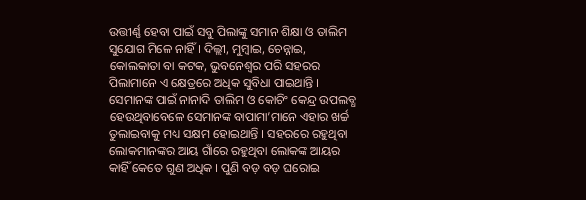ଉତ୍ତୀର୍ଣ୍ଣ ହେବା ପାଇଁ ସବୁ ପିଲାଙ୍କୁ ସମାନ ଶିକ୍ଷା ଓ ତାଲିମ ସୁଯୋଗ ମିଳେ ନାହିଁ । ଦିଲ୍ଲୀ, ମୁମ୍ବାଇ, ଚେନ୍ନାଇ, କୋଲକାତା ବା କଟକ, ଭୁବନେଶ୍ୱର ପରି ସହରର ପିଲାମାନେ ଏ କ୍ଷେତ୍ରରେ ଅଧିକ ସୁବିଧା ପାଇଥାନ୍ତି । ସେମାନଙ୍କ ପାଇଁ ନାନାଦି ତାଲିମ ଓ କୋଚିଂ କେନ୍ଦ୍ର ଉପଲବ୍ଧ ହେଉଥିବାବେଳେ ସେମାନଙ୍କ ବାପାମା’ମାନେ ଏହାର ଖର୍ଚ୍ଚ ତୁଲାଇବାକୁ ମଧ୍ୟ ସକ୍ଷମ ହୋଇଥାନ୍ତି । ସହରରେ ରହୁଥିବା ଲୋକମାନଙ୍କର ଆୟ ଗାଁରେ ରହୁଥିବା ଲୋକଙ୍କ ଆୟର କାହିଁ କେତେ ଗୁଣ ଅଧିକ । ପୁଣି ବଡ଼ ବଡ଼ ଘରୋଇ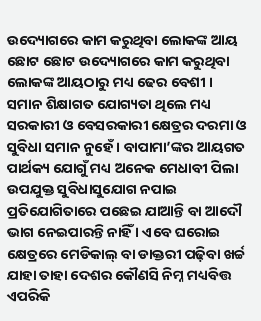ଉଦ୍ୟୋଗରେ କାମ କରୁଥିବା ଲୋକଙ୍କ ଆୟ ଛୋଟ ଛୋଟ ଉଦ୍ୟୋଗରେ କାମ କରୁଥିବା ଲୋକଙ୍କ ଆୟଠାରୁ ମଧ୍ୟ ଢେର ବେଶୀ । ସମାନ ଶିକ୍ଷାଗତ ଯୋଗ୍ୟତା ଥିଲେ ମଧ୍ୟ ସରକାରୀ ଓ ବେସରକାରୀ କ୍ଷେତ୍ରର ଦରମା ଓ ସୁବିଧା ସମାନ ନୁହେଁ । ବାପାମା’ଙ୍କର ଆୟଗତ ପାର୍ଥକ୍ୟ ଯୋଗୁଁ ମଧ୍ୟ ଅନେକ ମେଧାବୀ ପିଲା ଉପଯୁକ୍ତ ସୁବିଧାସୁଯୋଗ ନପାଇ ପ୍ରତିଯୋଗିତାରେ ପଛେଇ ଯାଆନ୍ତି ବା ଆଦୌ ଭାଗ ନେଇପାରନ୍ତି ନାହିଁ । ଏବେ ଘରୋଇ କ୍ଷେତ୍ରରେ ମେଡିକାଲ୍‍ ବା ଡାକ୍ତରୀ ପଢ଼ିବା ଖର୍ଚ୍ଚ ଯାହା ତାହା ଦେଶର କୌଣସି ନିମ୍ନ ମଧ୍ୟବିତ୍ତ ଏପରିକି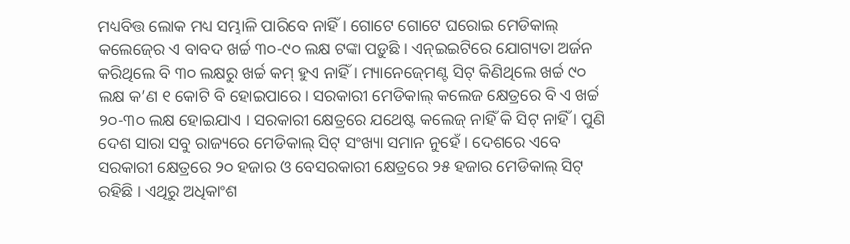ମଧ୍ୟବିତ୍ତ ଲୋକ ମଧ୍ୟ ସମ୍ଭାଳି ପାରିବେ ନାହିଁ । ଗୋଟେ ଗୋଟେ ଘରୋଇ ମେଡିକାଲ୍‍ କଲେଜ୍‍ରେ ଏ ବାବଦ ଖର୍ଚ୍ଚ ୩୦-୯୦ ଲକ୍ଷ ଟଙ୍କା ପଡ଼ୁଛି । ଏନ୍‍ଇଇଟିରେ ଯୋଗ୍ୟତା ଅର୍ଜନ କରିଥିଲେ ବି ୩୦ ଲକ୍ଷରୁ ଖର୍ଚ୍ଚ କମ୍‍ ହୁଏ ନାହିଁ । ମ୍ୟାନେଜ୍‍ମେଣ୍ଟ ସିଟ୍‍ କିଣିଥିଲେ ଖର୍ଚ୍ଚ ୯୦ ଲକ୍ଷ କ’ଣ ୧ କୋଟି ବି ହୋଇପାରେ । ସରକାରୀ ମେଡିକାଲ୍‍ କଲେଜ କ୍ଷେତ୍ରରେ ବି ଏ ଖର୍ଚ୍ଚ ୨୦-୩୦ ଲକ୍ଷ ହୋଇଯାଏ । ସରକାରୀ କ୍ଷେତ୍ରରେ ଯଥେଷ୍ଟ କଲେଜ୍‍ ନାହିଁ କି ସିଟ୍‍ ନାହିଁ । ପୁଣି ଦେଶ ସାରା ସବୁ ରାଜ୍ୟରେ ମେଡିକାଲ୍‍ ସିଟ୍‍ ସଂଖ୍ୟା ସମାନ ନୁହେଁ । ଦେଶରେ ଏବେ ସରକାରୀ କ୍ଷେତ୍ରରେ ୨୦ ହଜାର ଓ ବେସରକାରୀ କ୍ଷେତ୍ରରେ ୨୫ ହଜାର ମେଡିକାଲ୍‍ ସିଟ୍‍ ରହିଛି । ଏଥିରୁ ଅଧିକାଂଶ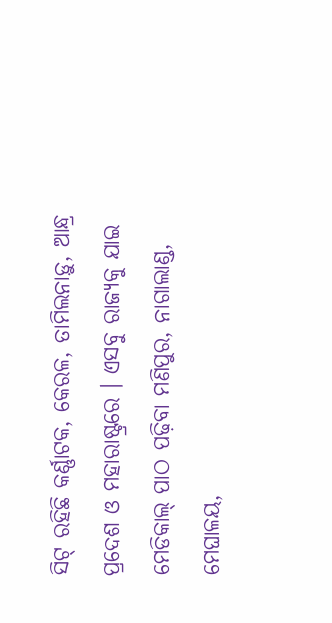ସିଟ୍‍ ରହିଛି କର୍ଣ୍ଣାଟକ, କେରଳ, ତାମିଲନାଡ଼ୁ, ଆନ୍ଧ୍ର ପ୍ରଦେଶ ଓ ମହାରାଷ୍ଟ୍ରରେ । ଏସବୁ ରାଜ୍ୟକୁ ଯାଇ ମେଡିକାଲ୍‍ ପାଠ ପଢ଼ିବା ମଣିପୁର, ନାଗାଲାଣ୍ଡ, ମେଘାଳୟ,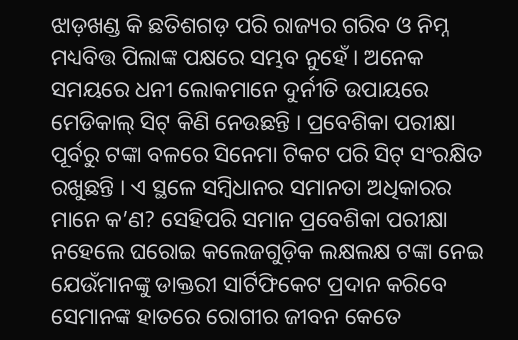ଝାଡ଼ଖଣ୍ଡ କି ଛତିଶଗଡ଼ ପରି ରାଜ୍ୟର ଗରିବ ଓ ନିମ୍ନ ମଧ୍ୟବିତ୍ତ ପିଲାଙ୍କ ପକ୍ଷରେ ସମ୍ଭବ ନୁହେଁ । ଅନେକ ସମୟରେ ଧନୀ ଲୋକମାନେ ଦୁର୍ନୀତି ଉପାୟରେ ମେଡିକାଲ୍‍ ସିଟ୍‍ କିଣି ନେଉଛନ୍ତି । ପ୍ରବେଶିକା ପରୀକ୍ଷା ପୂର୍ବରୁ ଟଙ୍କା ବଳରେ ସିନେମା ଟିକଟ ପରି ସିଟ୍‍ ସଂରକ୍ଷିତ ରଖୁଛନ୍ତି । ଏ ସ୍ଥଳେ ସମ୍ବିଧାନର ସମାନତା ଅଧିକାରର ମାନେ କ’ଣ? ସେହିପରି ସମାନ ପ୍ରବେଶିକା ପରୀକ୍ଷା ନହେଲେ ଘରୋଇ କଲେଜଗୁଡ଼ିକ ଲକ୍ଷଲକ୍ଷ ଟଙ୍କା ନେଇ ଯେଉଁମାନଙ୍କୁ ଡାକ୍ତରୀ ସାର୍ଟିଫିକେଟ ପ୍ରଦାନ କରିବେ ସେମାନଙ୍କ ହାତରେ ରୋଗୀର ଜୀବନ କେତେ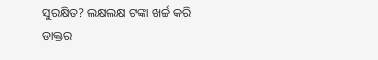ସୁରକ୍ଷିତ? ଲକ୍ଷଲକ୍ଷ ଟଙ୍କା ଖର୍ଚ୍ଚ କରି ଡାକ୍ତର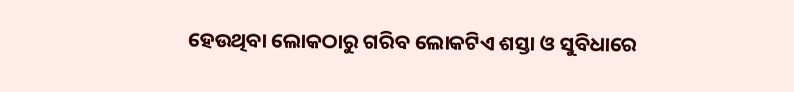ହେଉଥିବା ଲୋକଠାରୁ ଗରିବ ଲୋକଟିଏ ଶସ୍ତା ଓ ସୁବିଧାରେ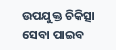ଉପଯୁକ୍ତ ଚିକିତ୍ସା ସେବା ପାଇବ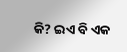କି? ଇଏ ବି ଏକ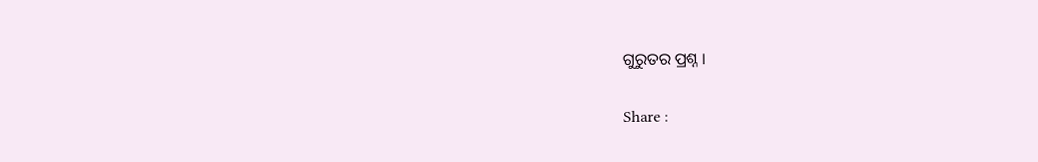ଗୁରୁତର ପ୍ରଶ୍ନ ।

Share :